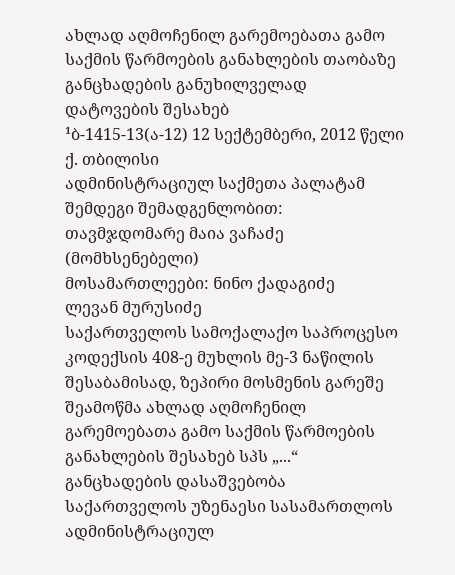ახლად აღმოჩენილ გარემოებათა გამო საქმის წარმოების განახლების თაობაზე განცხადების განუხილველად დატოვების შესახებ
¹ბ-1415-13(ა-12) 12 სექტემბერი, 2012 წელი
ქ. თბილისი
ადმინისტრაციულ საქმეთა პალატამ
შემდეგი შემადგენლობით:
თავმჯდომარე მაია ვაჩაძე (მომხსენებელი)
მოსამართლეები: ნინო ქადაგიძე
ლევან მურუსიძე
საქართველოს სამოქალაქო საპროცესო კოდექსის 408-ე მუხლის მე-3 ნაწილის შესაბამისად, ზეპირი მოსმენის გარეშე შეამოწმა ახლად აღმოჩენილ გარემოებათა გამო საქმის წარმოების განახლების შესახებ სპს „...“ განცხადების დასაშვებობა საქართველოს უზენაესი სასამართლოს ადმინისტრაციულ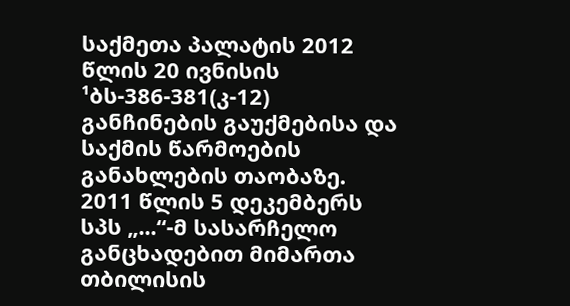საქმეთა პალატის 2012 წლის 20 ივნისის ¹ბს-386-381(კ-12) განჩინების გაუქმებისა და საქმის წარმოების განახლების თაობაზე.
2011 წლის 5 დეკემბერს სპს „...“-მ სასარჩელო განცხადებით მიმართა თბილისის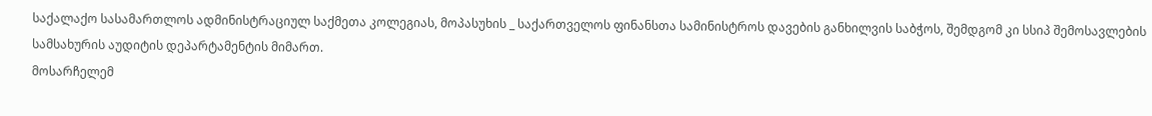საქალაქო სასამართლოს ადმინისტრაციულ საქმეთა კოლეგიას, მოპასუხის _ საქართველოს ფინანსთა სამინისტროს დავების განხილვის საბჭოს, შემდგომ კი სსიპ შემოსავლების სამსახურის აუდიტის დეპარტამენტის მიმართ.
მოსარჩელემ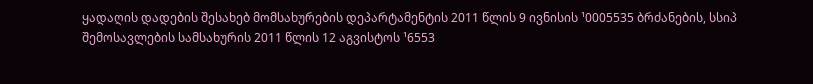ყადაღის დადების შესახებ მომსახურების დეპარტამენტის 2011 წლის 9 ივნისის ¹0005535 ბრძანების, სსიპ შემოსავლების სამსახურის 2011 წლის 12 აგვისტოს ¹6553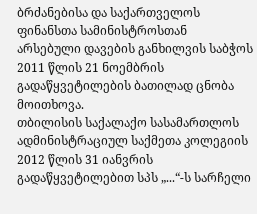ბრძანებისა და საქართველოს ფინანსთა სამინისტროსთან არსებული დავების განხილვის საბჭოს 2011 წლის 21 ნოემბრის გადაწყვეტილების ბათილად ცნობა მოითხოვა.
თბილისის საქალაქო სასამართლოს ადმინისტრაციულ საქმეთა კოლეგიის 2012 წლის 31 იანვრის გადაწყვეტილებით სპს „...“-ს სარჩელი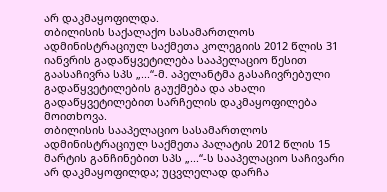არ დაკმაყოფილდა.
თბილისის საქალაქო სასამართლოს ადმინისტრაციულ საქმეთა კოლეგიის 2012 წლის 31 იანვრის გადაწყვეტილება სააპელაციო წესით გაასაჩივრა სპს „...“-მ. აპელანტმა გასაჩივრებული გადაწყვეტილების გაუქმება და ახალი გადაწყვეტილებით სარჩელის დაკმაყოფილება მოითხოვა.
თბილისის სააპელაციო სასამართლოს ადმინისტრაციულ საქმეთა პალატის 2012 წლის 15 მარტის განჩინებით სპს „...“-ს სააპელაციო საჩივარი არ დაკმაყოფილდა; უცვლელად დარჩა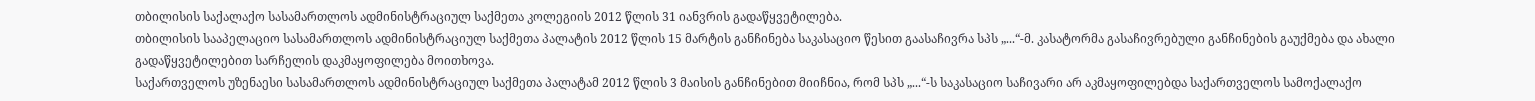თბილისის საქალაქო სასამართლოს ადმინისტრაციულ საქმეთა კოლეგიის 2012 წლის 31 იანვრის გადაწყვეტილება.
თბილისის სააპელაციო სასამართლოს ადმინისტრაციულ საქმეთა პალატის 2012 წლის 15 მარტის განჩინება საკასაციო წესით გაასაჩივრა სპს „...“-მ. კასატორმა გასაჩივრებული განჩინების გაუქმება და ახალი გადაწყვეტილებით სარჩელის დაკმაყოფილება მოითხოვა.
საქართველოს უზენაესი სასამართლოს ადმინისტრაციულ საქმეთა პალატამ 2012 წლის 3 მაისის განჩინებით მიიჩნია, რომ სპს „...“-ს საკასაციო საჩივარი არ აკმაყოფილებდა საქართველოს სამოქალაქო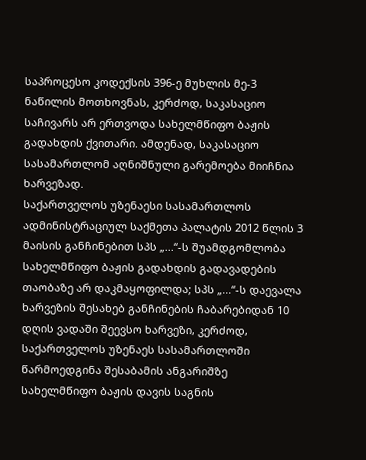საპროცესო კოდექსის 396-ე მუხლის მე-3 ნაწილის მოთხოვნას, კერძოდ, საკასაციო საჩივარს არ ერთვოდა სახელმწიფო ბაჟის გადახდის ქვითარი. ამდენად, საკასაციო სასამართლომ აღნიშნული გარემოება მიიჩნია ხარვეზად.
საქართველოს უზენაესი სასამართლოს ადმინისტრაციულ საქმეთა პალატის 2012 წლის 3 მაისის განჩინებით სპს „...“-ს შუამდგომლობა სახელმწიფო ბაჟის გადახდის გადავადების თაობაზე არ დაკმაყოფილდა; სპს „...“-ს დაევალა ხარვეზის შესახებ განჩინების ჩაბარებიდან 10 დღის ვადაში შეევსო ხარვეზი, კერძოდ, საქართველოს უზენაეს სასამართლოში წარმოედგინა შესაბამის ანგარიშზე სახელმწიფო ბაჟის დავის საგნის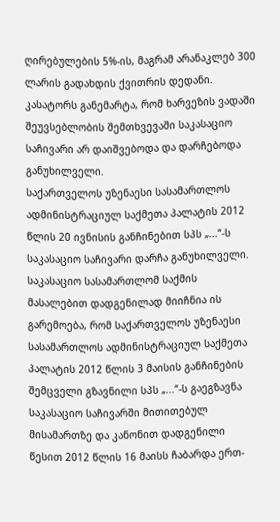ღირებულების 5%-ის, მაგრამ არანაკლებ 300 ლარის გადახდის ქვითრის დედანი. კასატორს განემარტა, რომ ხარვეზის ვადაში შეუვსებლობის შემთხვევაში საკასაციო საჩივარი არ დაიშვებოდა და დარჩებოდა განუხილველი.
საქართველოს უზენაესი სასამართლოს ადმინისტრაციულ საქმეთა პალატის 2012 წლის 20 ივნისის განჩინებით სპს „...“-ს საკასაციო საჩივარი დარჩა განუხილველი.
საკასაციო სასამართლომ საქმის მასალებით დადგენილად მიიჩნია ის გარემოება, რომ საქართველოს უზენაესი სასამართლოს ადმინისტრაციულ საქმეთა პალატის 2012 წლის 3 მაისის განჩინების შემცველი გზავნილი სპს „...“-ს გაეგზავნა საკასაციო საჩივარში მითითებულ მისამართზე და კანონით დადგენილი წესით 2012 წლის 16 მაისს ჩაბარდა ერთ-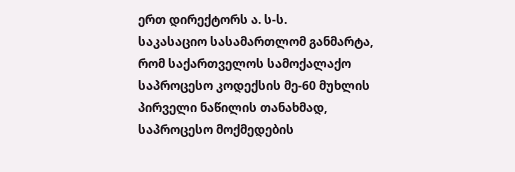ერთ დირექტორს ა. ს-ს.
საკასაციო სასამართლომ განმარტა, რომ საქართველოს სამოქალაქო საპროცესო კოდექსის მე-60 მუხლის პირველი ნაწილის თანახმად, საპროცესო მოქმედების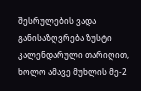შესრულების ვადა განისაზღვრება ზუსტი კალენდარული თარიღით, ხოლო ამავე მუხლის მე-2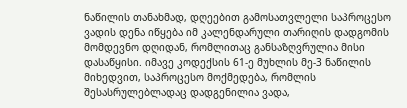ნაწილის თანახმად, დღეებით გამოსათვლელი საპროცესო ვადის დენა იწყება იმ კალენდარული თარიღის დადგომის მომდევნო დღიდან, რომლითაც განსაზღვრულია მისი დასაწყისი. იმავე კოდექსის 61-ე მუხლის მე-3 ნაწილის მიხედვით, საპროცესო მოქმედება, რომლის შესასრულებლადაც დადგენილია ვადა,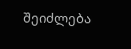შეიძლება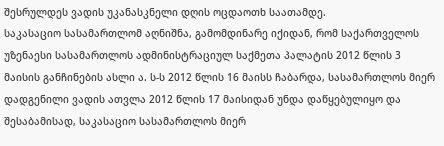შესრულდეს ვადის უკანასკნელი დღის ოცდაოთხ საათამდე.
საკასაციო სასამართლომ აღნიშნა, გამომდინარე იქიდან, რომ საქართველოს უზენაესი სასამართლოს ადმინისტრაციულ საქმეთა პალატის 2012 წლის 3 მაისის განჩინების ასლი ა. ს-ს 2012 წლის 16 მაისს ჩაბარდა, სასამართლოს მიერ დადგენილი ვადის ათვლა 2012 წლის 17 მაისიდან უნდა დაწყებულიყო და შესაბამისად, საკასაციო სასამართლოს მიერ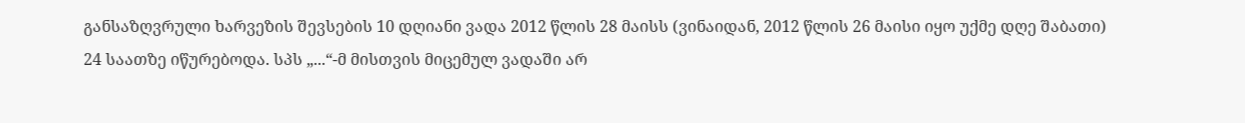განსაზღვრული ხარვეზის შევსების 10 დღიანი ვადა 2012 წლის 28 მაისს (ვინაიდან, 2012 წლის 26 მაისი იყო უქმე დღე შაბათი) 24 საათზე იწურებოდა. სპს „...“-მ მისთვის მიცემულ ვადაში არ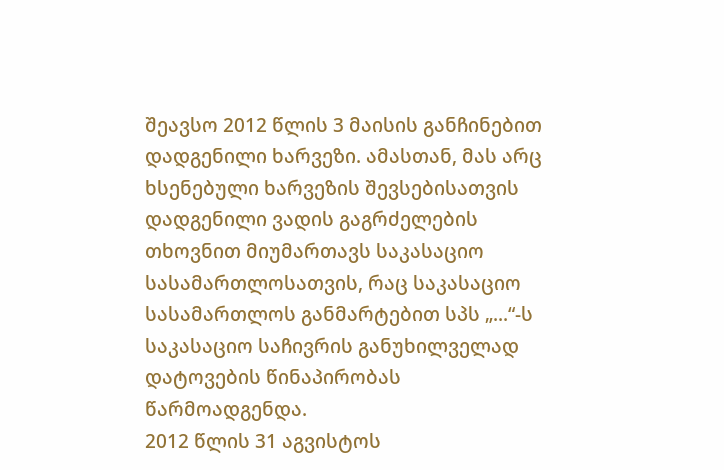შეავსო 2012 წლის 3 მაისის განჩინებით დადგენილი ხარვეზი. ამასთან, მას არც ხსენებული ხარვეზის შევსებისათვის დადგენილი ვადის გაგრძელების თხოვნით მიუმართავს საკასაციო სასამართლოსათვის, რაც საკასაციო სასამართლოს განმარტებით სპს „...“-ს საკასაციო საჩივრის განუხილველად დატოვების წინაპირობას წარმოადგენდა.
2012 წლის 31 აგვისტოს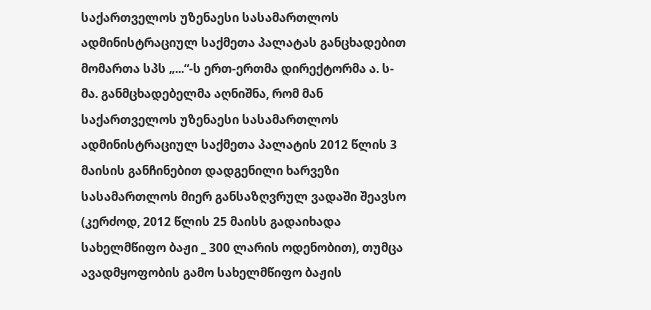საქართველოს უზენაესი სასამართლოს ადმინისტრაციულ საქმეთა პალატას განცხადებით მომართა სპს „...“-ს ერთ-ერთმა დირექტორმა ა. ს-მა. განმცხადებელმა აღნიშნა, რომ მან საქართველოს უზენაესი სასამართლოს ადმინისტრაციულ საქმეთა პალატის 2012 წლის 3 მაისის განჩინებით დადგენილი ხარვეზი სასამართლოს მიერ განსაზღვრულ ვადაში შეავსო (კერძოდ, 2012 წლის 25 მაისს გადაიხადა სახელმწიფო ბაჟი _ 300 ლარის ოდენობით), თუმცა ავადმყოფობის გამო სახელმწიფო ბაჟის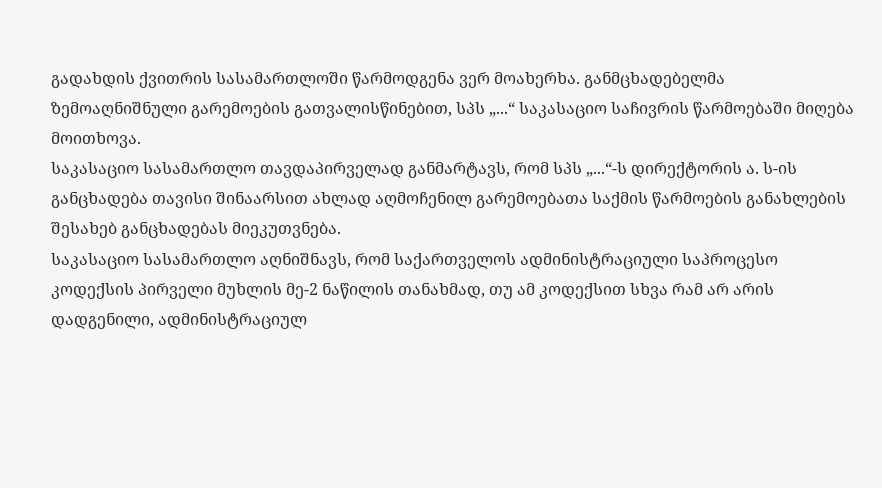გადახდის ქვითრის სასამართლოში წარმოდგენა ვერ მოახერხა. განმცხადებელმა ზემოაღნიშნული გარემოების გათვალისწინებით, სპს „...“ საკასაციო საჩივრის წარმოებაში მიღება მოითხოვა.
საკასაციო სასამართლო თავდაპირველად განმარტავს, რომ სპს „...“-ს დირექტორის ა. ს-ის განცხადება თავისი შინაარსით ახლად აღმოჩენილ გარემოებათა საქმის წარმოების განახლების შესახებ განცხადებას მიეკუთვნება.
საკასაციო სასამართლო აღნიშნავს, რომ საქართველოს ადმინისტრაციული საპროცესო კოდექსის პირველი მუხლის მე-2 ნაწილის თანახმად, თუ ამ კოდექსით სხვა რამ არ არის დადგენილი, ადმინისტრაციულ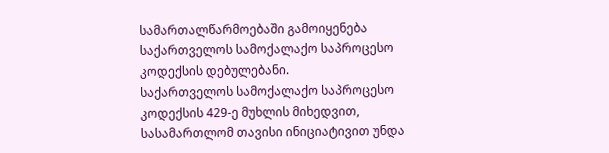სამართალწარმოებაში გამოიყენება საქართველოს სამოქალაქო საპროცესო კოდექსის დებულებანი.
საქართველოს სამოქალაქო საპროცესო კოდექსის 429-ე მუხლის მიხედვით, სასამართლომ თავისი ინიციატივით უნდა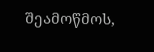შეამოწმოს,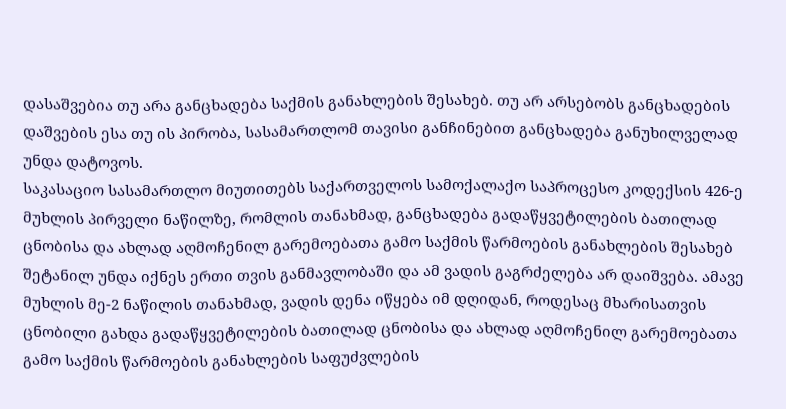დასაშვებია თუ არა განცხადება საქმის განახლების შესახებ. თუ არ არსებობს განცხადების დაშვების ესა თუ ის პირობა, სასამართლომ თავისი განჩინებით განცხადება განუხილველად უნდა დატოვოს.
საკასაციო სასამართლო მიუთითებს საქართველოს სამოქალაქო საპროცესო კოდექსის 426-ე მუხლის პირველი ნაწილზე, რომლის თანახმად, განცხადება გადაწყვეტილების ბათილად ცნობისა და ახლად აღმოჩენილ გარემოებათა გამო საქმის წარმოების განახლების შესახებ შეტანილ უნდა იქნეს ერთი თვის განმავლობაში და ამ ვადის გაგრძელება არ დაიშვება. ამავე მუხლის მე-2 ნაწილის თანახმად, ვადის დენა იწყება იმ დღიდან, როდესაც მხარისათვის ცნობილი გახდა გადაწყვეტილების ბათილად ცნობისა და ახლად აღმოჩენილ გარემოებათა გამო საქმის წარმოების განახლების საფუძვლების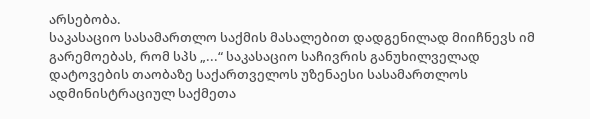არსებობა.
საკასაციო სასამართლო საქმის მასალებით დადგენილად მიიჩნევს იმ გარემოებას, რომ სპს „...“ საკასაციო საჩივრის განუხილველად დატოვების თაობაზე საქართველოს უზენაესი სასამართლოს ადმინისტრაციულ საქმეთა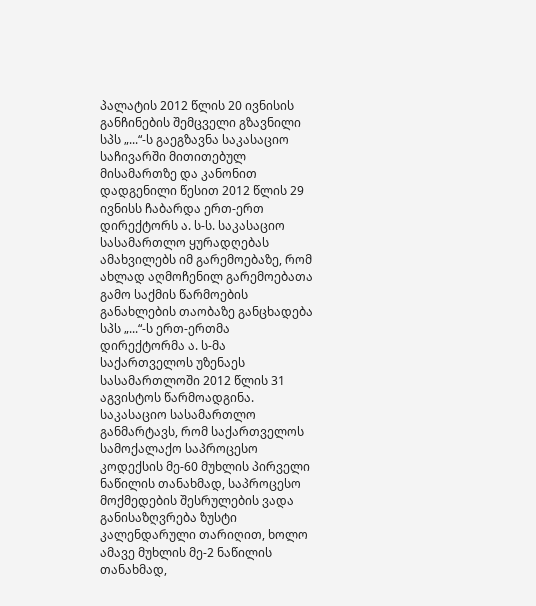პალატის 2012 წლის 20 ივნისის განჩინების შემცველი გზავნილი სპს „...“-ს გაეგზავნა საკასაციო საჩივარში მითითებულ მისამართზე და კანონით დადგენილი წესით 2012 წლის 29 ივნისს ჩაბარდა ერთ-ერთ დირექტორს ა. ს-ს. საკასაციო სასამართლო ყურადღებას ამახვილებს იმ გარემოებაზე, რომ ახლად აღმოჩენილ გარემოებათა გამო საქმის წარმოების განახლების თაობაზე განცხადება სპს „...“-ს ერთ-ერთმა დირექტორმა ა. ს-მა საქართველოს უზენაეს სასამართლოში 2012 წლის 31 აგვისტოს წარმოადგინა.
საკასაციო სასამართლო განმარტავს, რომ საქართველოს სამოქალაქო საპროცესო კოდექსის მე-60 მუხლის პირველი ნაწილის თანახმად, საპროცესო მოქმედების შესრულების ვადა განისაზღვრება ზუსტი კალენდარული თარიღით, ხოლო ამავე მუხლის მე-2 ნაწილის თანახმად,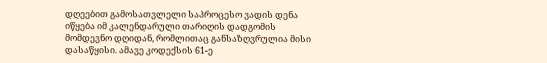დღეებით გამოსათვლელი საპროცესო ვადის დენა იწყება იმ კალენდარული თარიღის დადგომის მომდევნო დღიდან, რომლითაც განსაზღვრულია მისი დასაწყისი. ამავე კოდექსის 61-ე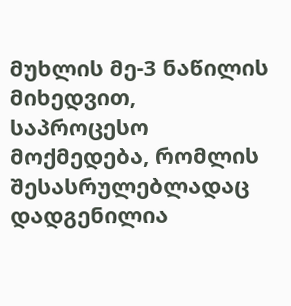მუხლის მე-3 ნაწილის მიხედვით, საპროცესო მოქმედება, რომლის შესასრულებლადაც დადგენილია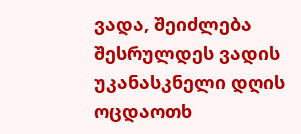ვადა, შეიძლება შესრულდეს ვადის უკანასკნელი დღის ოცდაოთხ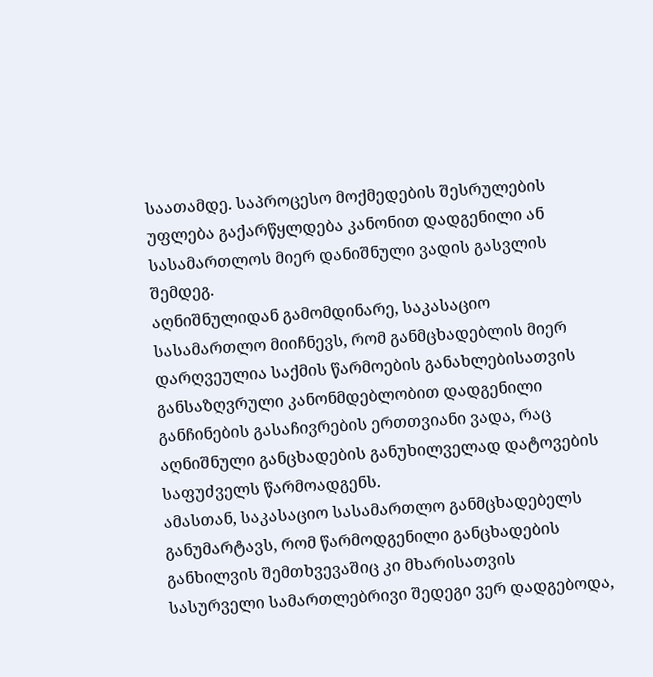საათამდე. საპროცესო მოქმედების შესრულების უფლება გაქარწყლდება კანონით დადგენილი ან სასამართლოს მიერ დანიშნული ვადის გასვლის შემდეგ.
აღნიშნულიდან გამომდინარე, საკასაციო სასამართლო მიიჩნევს, რომ განმცხადებლის მიერ დარღვეულია საქმის წარმოების განახლებისათვის განსაზღვრული კანონმდებლობით დადგენილი განჩინების გასაჩივრების ერთთვიანი ვადა, რაც აღნიშნული განცხადების განუხილველად დატოვების საფუძველს წარმოადგენს.
ამასთან, საკასაციო სასამართლო განმცხადებელს განუმარტავს, რომ წარმოდგენილი განცხადების განხილვის შემთხვევაშიც კი მხარისათვის სასურველი სამართლებრივი შედეგი ვერ დადგებოდა,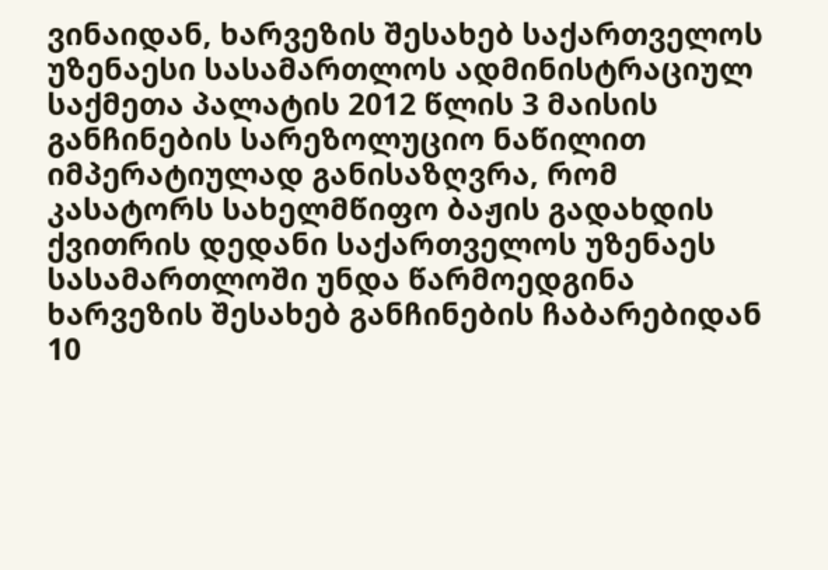ვინაიდან, ხარვეზის შესახებ საქართველოს უზენაესი სასამართლოს ადმინისტრაციულ საქმეთა პალატის 2012 წლის 3 მაისის განჩინების სარეზოლუციო ნაწილით იმპერატიულად განისაზღვრა, რომ კასატორს სახელმწიფო ბაჟის გადახდის ქვითრის დედანი საქართველოს უზენაეს სასამართლოში უნდა წარმოედგინა ხარვეზის შესახებ განჩინების ჩაბარებიდან 10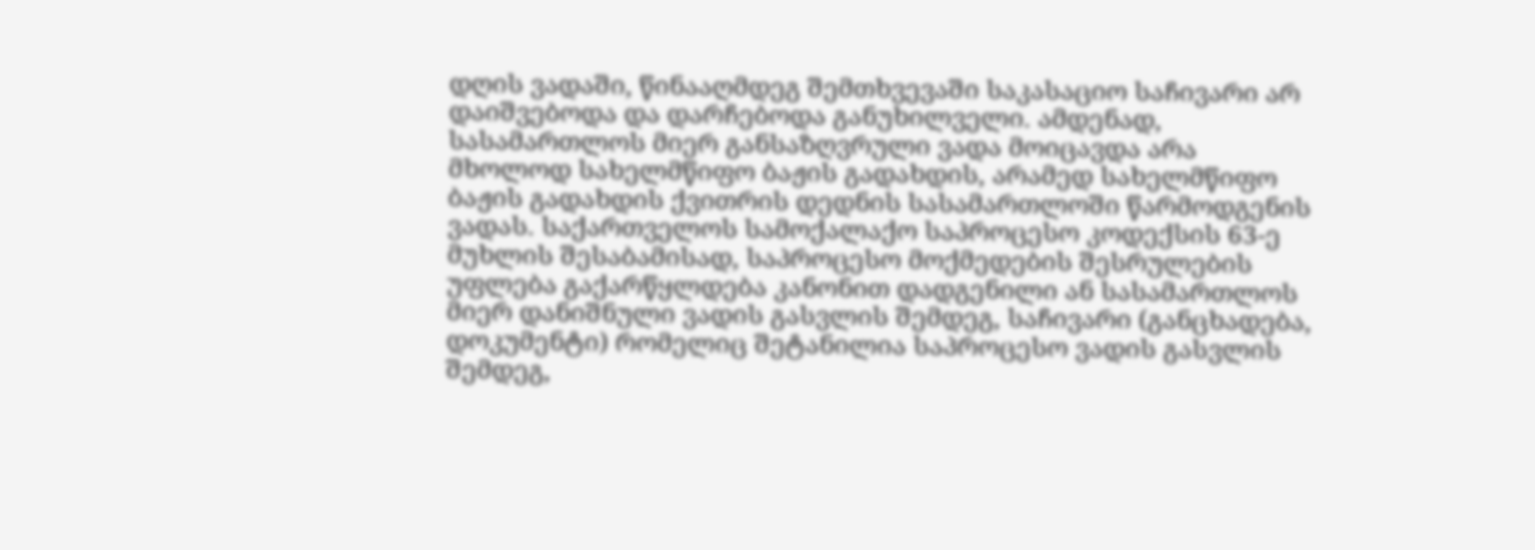დღის ვადაში, წინააღმდეგ შემთხვევაში საკასაციო საჩივარი არ დაიშვებოდა და დარჩებოდა განუხილველი. ამდენად, სასამართლოს მიერ განსაზღვრული ვადა მოიცავდა არა მხოლოდ სახელმწიფო ბაჟის გადახდის, არამედ სახელმწიფო ბაჟის გადახდის ქვითრის დედნის სასამართლოში წარმოდგენის ვადას. საქართველოს სამოქალაქო საპროცესო კოდექსის 63-ე მუხლის შესაბამისად, საპროცესო მოქმედების შესრულების უფლება გაქარწყლდება კანონით დადგენილი ან სასამართლოს მიერ დანიშნული ვადის გასვლის შემდეგ, საჩივარი (განცხადება, დოკუმენტი) რომელიც შეტანილია საპროცესო ვადის გასვლის შემდეგ,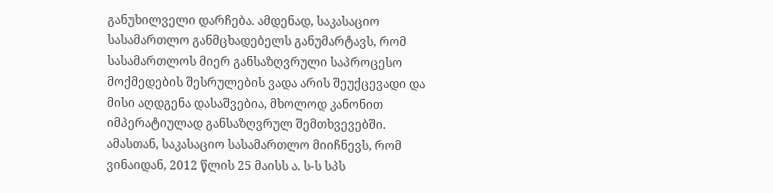განუხილველი დარჩება. ამდენად, საკასაციო სასამართლო განმცხადებელს განუმარტავს, რომ სასამართლოს მიერ განსაზღვრული საპროცესო მოქმედების შესრულების ვადა არის შეუქცევადი და მისი აღდგენა დასაშვებია, მხოლოდ კანონით იმპერატიულად განსაზღვრულ შემთხვევებში.
ამასთან, საკასაციო სასამართლო მიიჩნევს, რომ ვინაიდან, 2012 წლის 25 მაისს ა. ს-ს სპს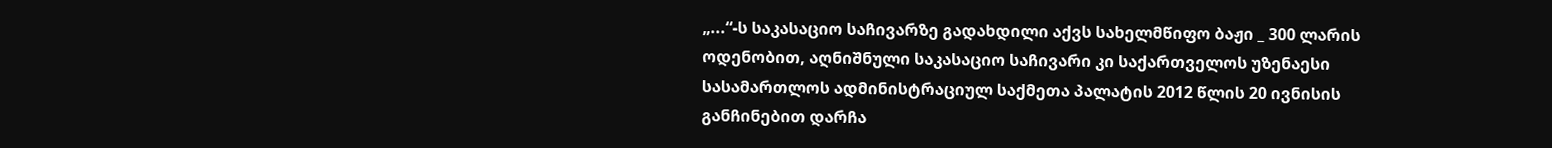„...“-ს საკასაციო საჩივარზე გადახდილი აქვს სახელმწიფო ბაჟი _ 300 ლარის ოდენობით, აღნიშნული საკასაციო საჩივარი კი საქართველოს უზენაესი სასამართლოს ადმინისტრაციულ საქმეთა პალატის 2012 წლის 20 ივნისის განჩინებით დარჩა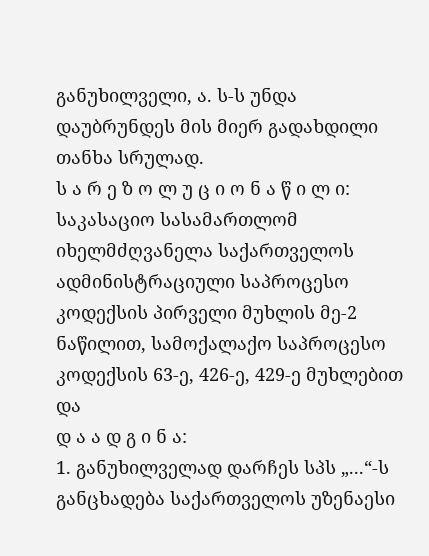განუხილველი, ა. ს-ს უნდა დაუბრუნდეს მის მიერ გადახდილი თანხა სრულად.
ს ა რ ე ზ ო ლ უ ც ი ო ნ ა წ ი ლ ი:
საკასაციო სასამართლომ იხელმძღვანელა საქართველოს ადმინისტრაციული საპროცესო კოდექსის პირველი მუხლის მე-2 ნაწილით, სამოქალაქო საპროცესო კოდექსის 63-ე, 426-ე, 429-ე მუხლებით და
დ ა ა დ გ ი ნ ა:
1. განუხილველად დარჩეს სპს „...“-ს განცხადება საქართველოს უზენაესი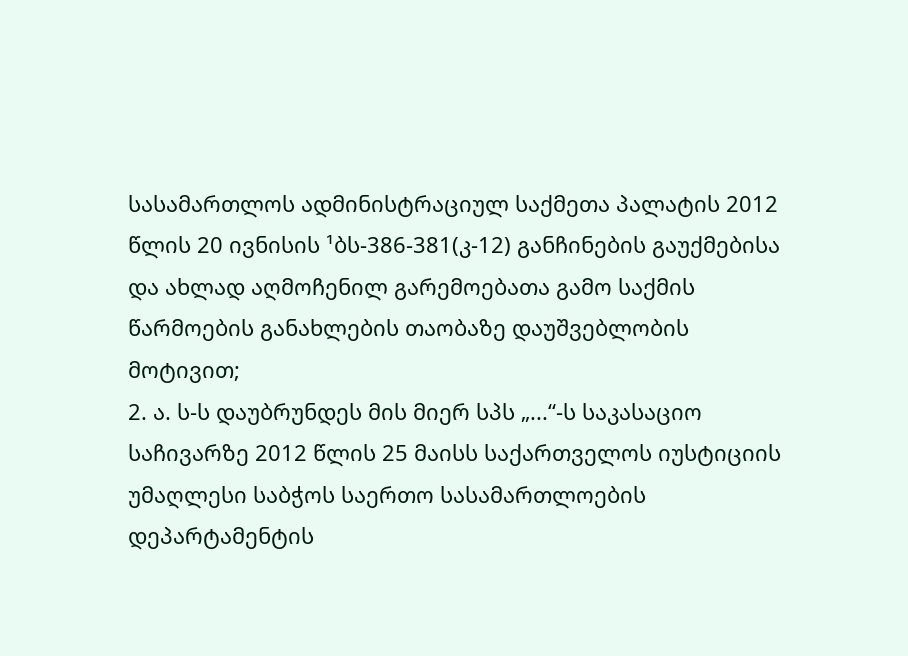სასამართლოს ადმინისტრაციულ საქმეთა პალატის 2012 წლის 20 ივნისის ¹ბს-386-381(კ-12) განჩინების გაუქმებისა და ახლად აღმოჩენილ გარემოებათა გამო საქმის წარმოების განახლების თაობაზე დაუშვებლობის მოტივით;
2. ა. ს-ს დაუბრუნდეს მის მიერ სპს „...“-ს საკასაციო საჩივარზე 2012 წლის 25 მაისს საქართველოს იუსტიციის უმაღლესი საბჭოს საერთო სასამართლოების დეპარტამენტის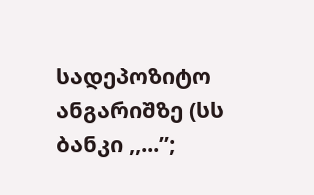სადეპოზიტო ანგარიშზე (სს ბანკი ,,...”;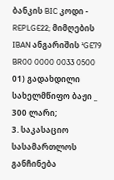ბანკის BIC კოდი - REPLGE22; მიმღების IBAN ანგარიშის ¹GE79 BR00 0000 0033 0500 01) გადახდილი სახელმწიფო ბაჟი _ 300 ლარი;
3. საკასაციო სასამართლოს განჩინება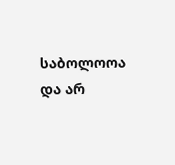საბოლოოა და არ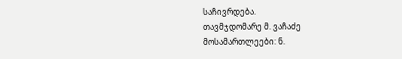საჩივრდება.
თავმჯდომარე მ. ვაჩაძე
მოსამართლეები: ნ.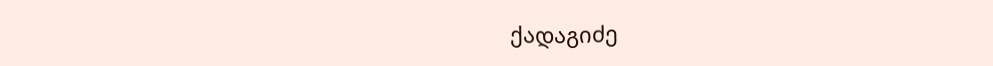ქადაგიძე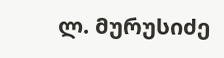ლ. მურუსიძე